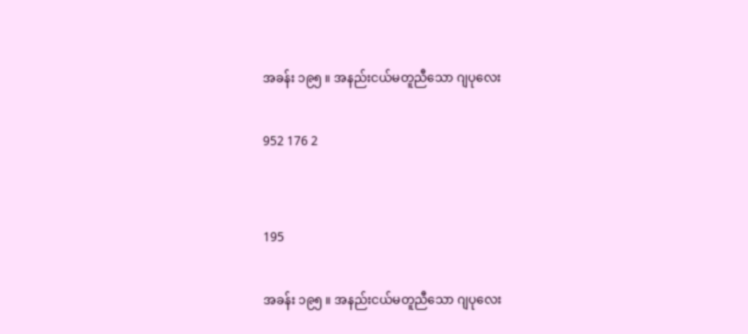အခန်း ၁၉၅ ။ အနည်းငယ်မတူညီသော ဂျပုလေး

952 176 2


195

အခန်း ၁၉၅ ။ အနည်းငယ်မတူညီသော ဂျပုလေး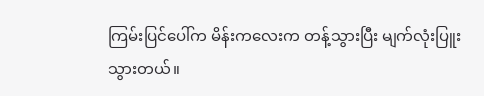ကြမ်းပြင်ပေါ်က မိန်းကလေးက တန့်သွားပြီး မျက်လုံးပြူးသွားတယ်။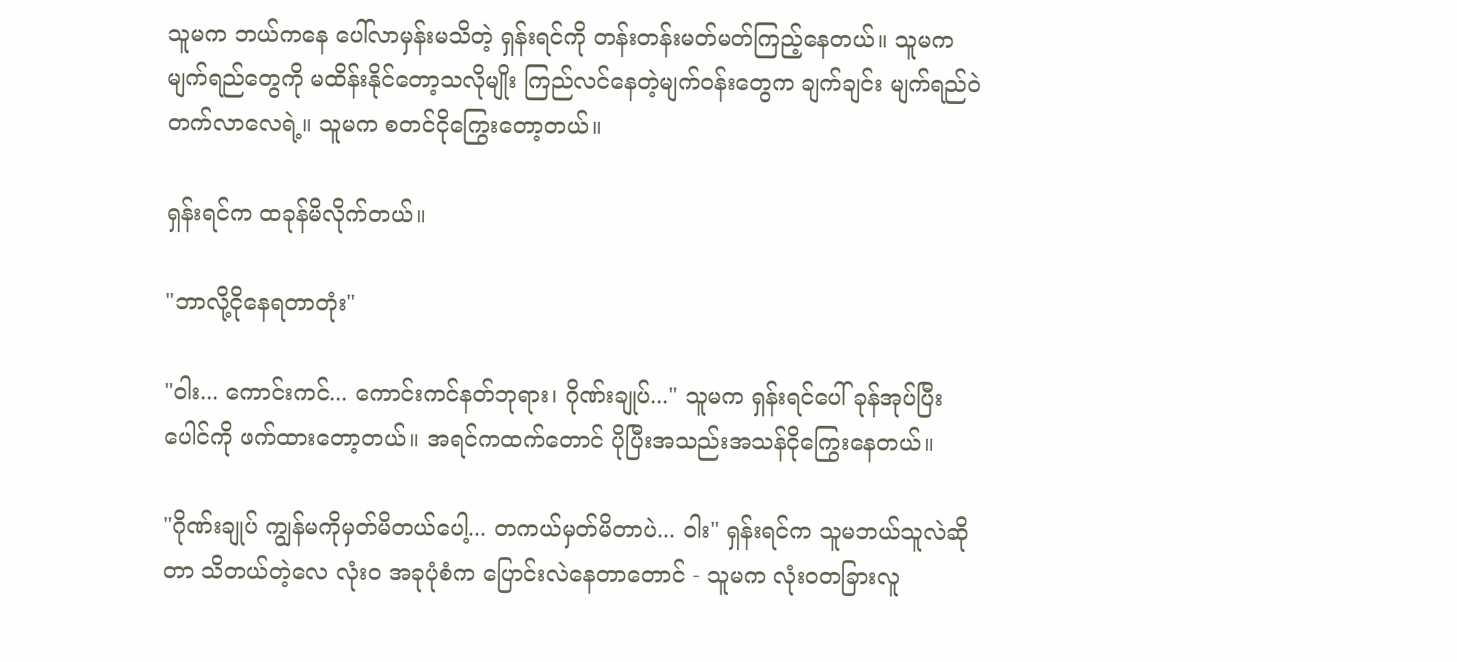သူမက ဘယ်ကနေ ပေါ်လာမှန်းမသိတဲ့ ရှန်းရင်ကို တန်းတန်းမတ်မတ်ကြည့်နေတယ်။ သူမက မျက်ရည်တွေကို မထိန်းနိုင်တော့သလိုမျိုး ကြည်လင်နေတဲ့မျက်ဝန်းတွေက ချက်ချင်း မျက်ရည်ဝဲတက်လာလေရဲ့။ သူမက စတင်ငိုကြွေးတော့တယ်။

ရှန်းရင်က ထခုန်မိလိုက်တယ်။

"ဘာလို့ငိုနေရတာတုံး"

"ဝါး... ကောင်းကင်... ကောင်းကင်နတ်ဘုရား၊ ဂိုဏ်းချုပ်..." သူမက ရှန်းရင်ပေါ် ခုန်အုပ်ပြီး ပေါင်ကို ဖက်ထားတော့တယ်။ အရင်ကထက်တောင် ပိုပြီးအသည်းအသန်ငိုကြွေးနေတယ်။

"ဂိုဏ်းချုပ် ကျွန်မကိုမှတ်မိတယ်ပေါ့... တကယ်မှတ်မိတာပဲ... ဝါး" ရှန်းရင်က သူမဘယ်သူလဲဆိုတာ သိတယ်တဲ့လေ လုံးဝ အခုပုံစံက ပြောင်းလဲနေတာတောင် - သူမက လုံးဝတခြားလူ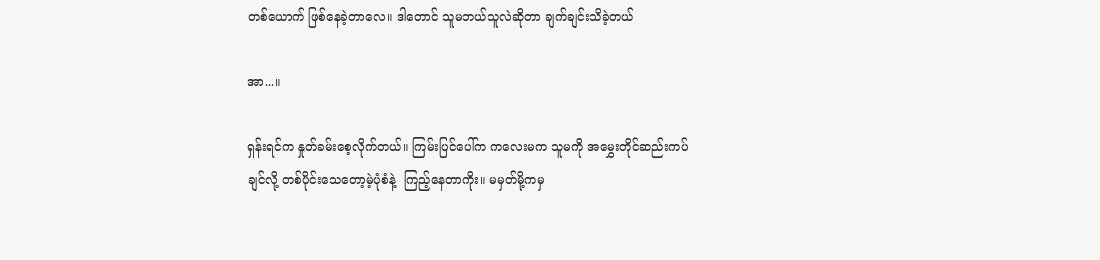တစ်ယောက် ဖြစ်နေခဲ့တာလေ။ ဒါတောင် သူမဘယ်သူလဲဆိုတာ ချက်ချင်းသိခဲ့တယ်

အာ...။

ရှန်းရင်က နှုတ်ခမ်းစေ့လိုက်တယ်။ ကြမ်းပြင်ပေါ်က ကလေးမက သူမကို အမွှေးတိုင်ဆည်းကပ်ချင်လို့ တစ်ပိုင်းသေတော့မဲ့ပုံစံနဲ့  ကြည့်နေတာကိုး။ မမှတ်မို့ကမှ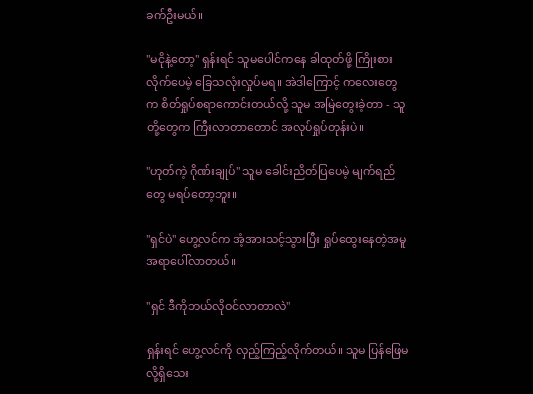ခက်ဦးမယ်။

"မငိုနဲ့တော့" ရှန်းရင် သူမပေါင်ကနေ ခါထုတ်ဖို့ ကြိုးစားလိုက်ပေမဲ့ ခြေသလုံးလှုပ်မရ။ အဲဒါကြောင့် ကလေးတွေက စိတ်ရှုပ်စရာကောင်းတယ်လို့ သူမ အမြဲတွေးခဲ့တာ - သူတို့တွေက ကြီးလာ‌တာတောင် အလုပ်ရှုပ်တုန်းပဲ။

"ဟုတ်ကဲ့ ဂိုဏ်းချုပ်" သူမ ခေါင်းညိတ်ပြပေမဲ့ မျက်ရည်တွေ မရပ်တော့ဘူး။

"ရှင်ပဲ" ဟွေ့လင်က အံ့အားသင့်သွားပြီး ရှုပ်ထွေးနေတဲ့အမူအရာပေါ်လာတယ်။

"ရှင် ဒီကိုဘယ်လိုဝင်လာတာလဲ"

ရှန်းရင် ဟွေ့လင်ကို လှည့်ကြည့်လိုက်တယ်။ သူမ ပြန်ဖြေမလို့ရှိသေး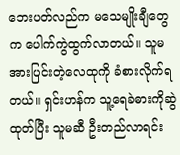ဘေးပတ်လည်က မသေမျိုးချီတွေက ပေါက်ကွဲထွက်‌လာတယ်။ သူမ အားပြင်းတဲ့လေထုကို ခံစားလိုက်ရတယ်။ ရှင်းဟန်က သူ့ရေခဲဓားကိုဆွဲထုတ်ပြီး သူမဆီ ဦးတည်လာရင်း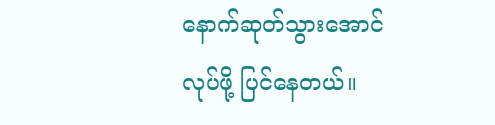နောက်ဆုတ်သွားအောင်လုပ်ဖို့ ပြင်နေတယ်။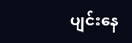ပျင်းနေ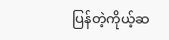ပြန်တဲ့ကိုယ့်ဆ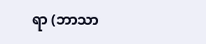ရာ (ဘာသာ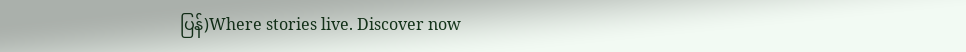ပြန်)Where stories live. Discover now